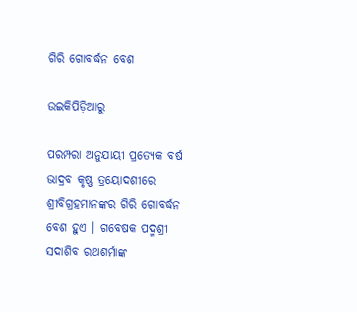ଗିରି ଗୋବର୍ଦ୍ଧନ ବେଶ

ଉଇକିପିଡ଼ିଆ‌ରୁ

ପରମ୍ପରା ଅନୁଯାୟୀ ପ୍ରତ୍ୟେକ ବର୍ଷ ଭାଦ୍ରବ କୃଷ୍ଣ ତ୍ରୟୋଦଶୀରେ ଶ୍ରୀବିଗ୍ରହମାନଙ୍କର ଗିରି ଗୋବର୍ଦ୍ଧନ ବେଶ ହୁଏ । ଗବେଷକ ପଦ୍ମଶ୍ରୀ ସଦାଶିବ ରଥଶର୍ମାଙ୍କ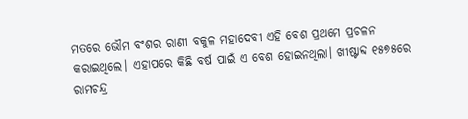ମତରେ ଭୌମ ବଂଶର ରାଣୀ ବକୁଳ ମହାଦେବୀ ଏହି ବେଶ ପ୍ରଥମେ ପ୍ରଚଳନ କରାଇଥିଲେ। ଏହାପରେ କିଛି ବର୍ଷ ପାଇଁ ଏ ବେଶ ହୋଇନଥିଲା। ଖୀଷ୍ଟାବ୍ଦ ୧୫୭୫ରେ ରାମଚନ୍ଦ୍ର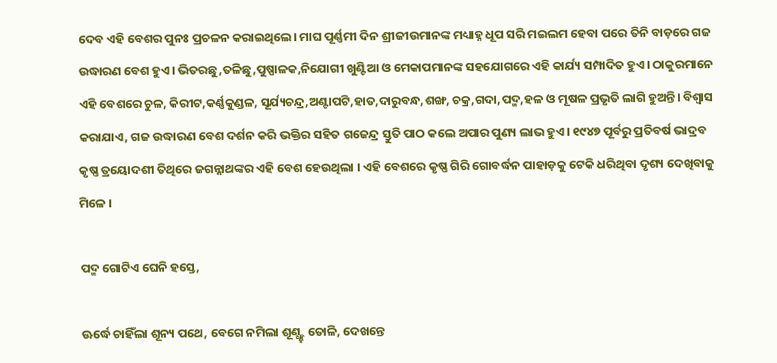ଦେବ ଏହି ବେଶର ପୁନଃ ପ୍ରଚଳନ କରାଇଥିଲେ। ମାଘ ପୂର୍ଣ୍ଣମୀ ଦିନ ଶ୍ରୀଜୀଉମାନଙ୍କ ମଧ୍ୟାହ୍ନ ଧୂପ ସରି ମଇଲମ ହେବା ପରେ ତିନି ବାଡ଼ରେ ଗଜ ଉଦ୍ଧାରଣ ବେଶ ହୁଏ। ଭିତରଛୁ,ତଳିଛୁ,ପୁଷ୍ପାଳକ,ନିଯୋଗୀ ଖୁଣ୍ଟିଆ ଓ ମେକାପମାନଙ୍କ ସହଯୋଗରେ ଏହି କାର୍ଯ୍ୟ ସମ୍ପାଦିତ ହୁଏ। ଠାକୁରମାନେ ଏହି ବେଶରେ ଚୁଳ, କିରୀଟ,କର୍ଣ୍ଣକୁଣ୍ଡଳ, ସୂର୍ଯ୍ୟଚନ୍ଦ୍ର,ଅଣ୍ଟାପଟି,ହାତ,ଦାରୁବନ୍ଧ,ଶଙ୍ଖ, ଚକ୍ର,ଗଦା,ପଦ୍ମ,ହଳ ଓ ମୂଷଳ ପ୍ରଭୃତି ଲାଗି ହୁଅନ୍ତି। ବିଶ୍ୱାସ କରାଯାଏ, ଗଜ ଉଦ୍ଧାରଣ ବେଶ ଦର୍ଶନ କରି ଭକ୍ତିର ସହିତ ଗଜେନ୍ଦ୍ର ସ୍ତୁତି ପାଠ କଲେ ଅପାର ପୁଣ୍ୟ ଲାଭ ହୁଏ। ୧୯୪୭ ପୂର୍ବରୁ ପ୍ରତିବର୍ଷ ଭାଦ୍ରବ କୃଷ୍ଣ ତ୍ରୟୋଦଶୀ ତିଥିରେ ଜଗନ୍ନାଥଙ୍କର ଏହି ବେଶ ହେଉଥିଲା । ଏହି ବେଶରେ କୃଷ୍ଣ ଗିରି ଗୋବର୍ଦ୍ଧନ ପାହାଡ଼କୁ ଟେକି ଧରିଥିବା ଦୃଶ୍ୟ ଦେଖିବାକୁ ମିଳେ ।

ପଦ୍ମ ଗୋଟିଏ ଘେନି ହସ୍ତେ,

ଊର୍ଦ୍ଧେ ଚାହିଁଲା ଶୂନ୍ୟ ପଥେ, ବେଗେ ନମିଲା ଶୂଣ୍ଧ୍ହ୍ହ ତୋଳି, ଦେଖନ୍ତେ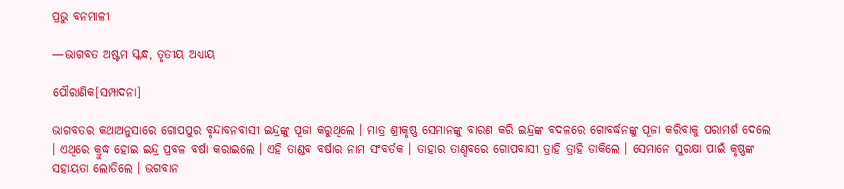ପ୍ରଭୁ ବନମାଳୀ

—ଭାଗବତ ଅଷ୍ଟମ ସ୍କନ୍ଧ, ତୃତୀୟ ଅଧ୍ୟାୟ

ପୌରାଣିକ[ସମ୍ପାଦନା]

ଭାଗବତର କଥାଅନୁସାରେ ଗୋପପୁର ବୃନ୍ଦାବନବାସୀ ଇନ୍ଦ୍ରଙ୍କୁ ପୂଜା କରୁଥିଲେ । ମାତ୍ର ଶ୍ରୀକୃଷ୍ଣ ସେମାନଙ୍କୁ ବାରଣ କରି ଇନ୍ଦ୍ରଙ୍କ ବଦଳରେ ଗୋବର୍ଦ୍ଧନଙ୍କୁ ପୂଜା କରିବାକୁ ପରାମର୍ଶ ଦେଲେ । ଏଥିରେ କ୍ରୁଦ୍ଧ ହୋଇ ଇନ୍ଦ୍ର ପ୍ରବଳ ବର୍ଷା କରାଇଲେ । ଏହି ତାଣ୍ଡବ ବର୍ଷାର ନାମ ସଂବର୍ତକ । ତାହାର ତାଣ୍ଦବରେ ଗୋପବାସୀ ତ୍ରାହି ତ୍ରାହି ଡାକିଲେ । ସେମାନେ ସୁରକ୍ଷା ପାଇଁ କୃଷ୍ଣଙ୍କ ସହାୟତା ଲୋଡିଲେ । ଭଗବାନ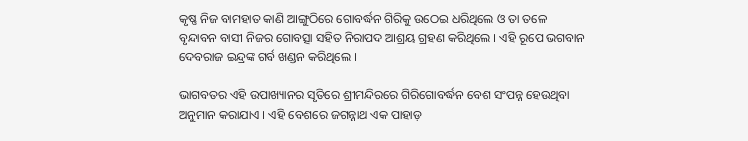କୃଷ୍ଣ ନିଜ ବାମହାତ କାଣି ଆଙ୍ଗୁଠିରେ ଗୋବର୍ଦ୍ଧନ ଗିରିକୁ ଉଠେଇ ଧରିଥିଲେ ଓ ତା ତଳେ ବୃନ୍ଦାବନ ବାସୀ ନିଜର ଗୋବତ୍ସା ସହିତ ନିରାପଦ ଆଶ୍ରୟ ଗ୍ରହଣ କରିଥିଲେ । ଏହି ରୂପେ ଭଗବାନ ଦେବରାଜ ଇନ୍ଦ୍ରଙ୍କ ଗର୍ବ ଖଣ୍ଡନ କରିଥିଲେ ।

ଭାଗବତର ଏହି ଉପାଖ୍ୟାନର ସୃତିରେ ଶ୍ରୀମନ୍ଦିରରେ ଗିରିଗୋବର୍ଦ୍ଧନ ବେଶ ସଂପନ୍ନ ହେଉଥିବା ଅନୁମାନ କରାଯାଏ । ଏହି ବେଶରେ ଜଗନ୍ନାଥ ଏକ ପାହାଡ଼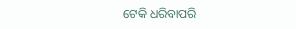ଟେକି ଧରିବାପରି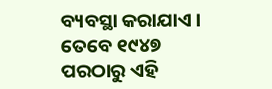ବ୍ୟବସ୍ଥା କରାଯାଏ । ତେବେ ୧୯୪୭ ପରଠାରୁ ଏହି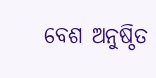ବେଶ ଅନୁଷ୍ଠିତ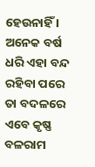ହେଉନାହିଁ । ଅନେକ ବର୍ଷ ଧରି ଏହା ବନ୍ଦ ରହିବା ପରେ ତା ବଦଳରେ ଏବେ କୃଷ୍ଣ ବଳରାମ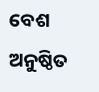ବେଶ ଅନୁଷ୍ଠିତ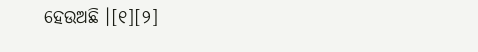ହେଉଅଛି ।[୧][୨]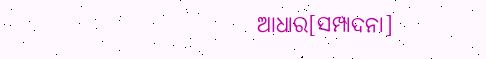ଆଧାର[ସମ୍ପାଦନା]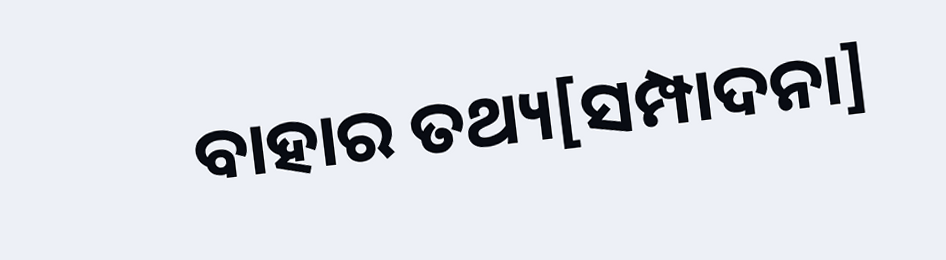ବାହାର ତଥ୍ୟ[ସମ୍ପାଦନା]